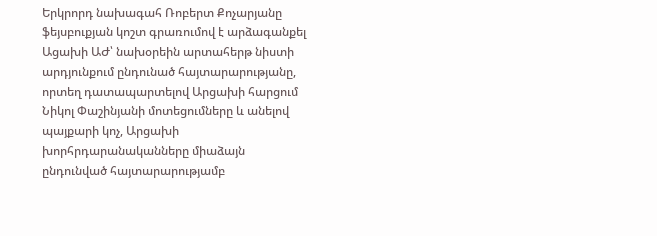Երկրորդ նախագահ Ռոբերտ Քոչարյանը ֆեյսբուքյան կոշտ գրառումով է արձագանքել Ացախի ԱԺ՝ նախօրեին արտահերթ նիստի արդյունքում ընդունած հայտարարությանը, որտեղ դատապարտելով Արցախի հարցում Նիկոլ Փաշինյանի մոտեցումները և անելով պայքարի կոչ, Արցախի խորհրդարանականները միաձայն ընդունված հայտարարությամբ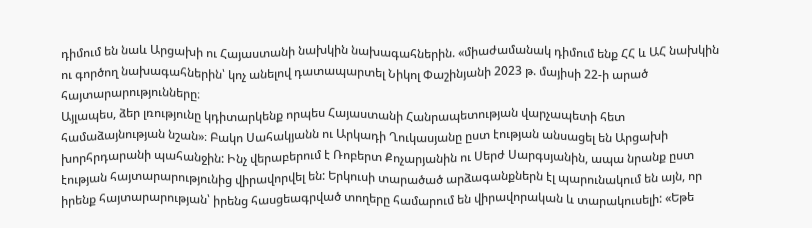դիմում են նաև Արցախի ու Հայաստանի նախկին նախագահներին. «միաժամանակ դիմում ենք ՀՀ և ԱՀ նախկին ու գործող նախագահներին՝ կոչ անելով դատապարտել Նիկոլ Փաշինյանի 2023 թ. մայիսի 22-ի արած հայտարարությունները։
Այլապես, ձեր լռությունը կդիտարկենք որպես Հայաստանի Հանրապետության վարչապետի հետ համաձայնության նշան»։ Բակո Սահակյանն ու Արկադի Ղուկասյանը ըստ էության անսացել են Արցախի խորհրդարանի պահանջին: Ինչ վերաբերում է Ռոբերտ Քոչարյանին ու Սերժ Սարգսյանին, ապա նրանք ըստ էության հայտարարությունից վիրավորվել են: Երկուսի տարածած արձագանքներն էլ պարունակում են այն, որ իրենք հայտարարության՝ իրենց հասցեագրված տողերը համարում են վիրավորական և տարակուսելի: «Եթե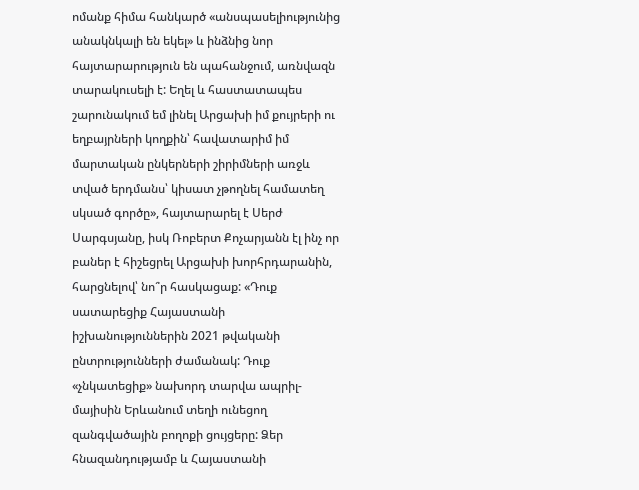ոմանք հիմա հանկարծ «անսպասելիությունից անակնկալի են եկել» և ինձնից նոր հայտարարություն են պահանջում, առնվազն տարակուսելի է: Եղել և հաստատապես շարունակում եմ լինել Արցախի իմ քույրերի ու եղբայրների կողքին՝ հավատարիմ իմ մարտական ընկերների շիրիմների առջև տված երդմանս՝ կիսատ չթողնել համատեղ սկսած գործը», հայտարարել է Սերժ Սարգսյանը, իսկ Ռոբերտ Քոչարյանն էլ ինչ որ բաներ է հիշեցրել Արցախի խորհրդարանին, հարցնելով՝ նո՞ր հասկացաք: «Դուք սատարեցիք Հայաստանի իշխանություններին 2021 թվականի ընտրությունների ժամանակ: Դուք «չնկատեցիք» նախորդ տարվա ապրիլ-մայիսին Երևանում տեղի ունեցող զանգվածային բողոքի ցույցերը: Ձեր հնազանդությամբ և Հայաստանի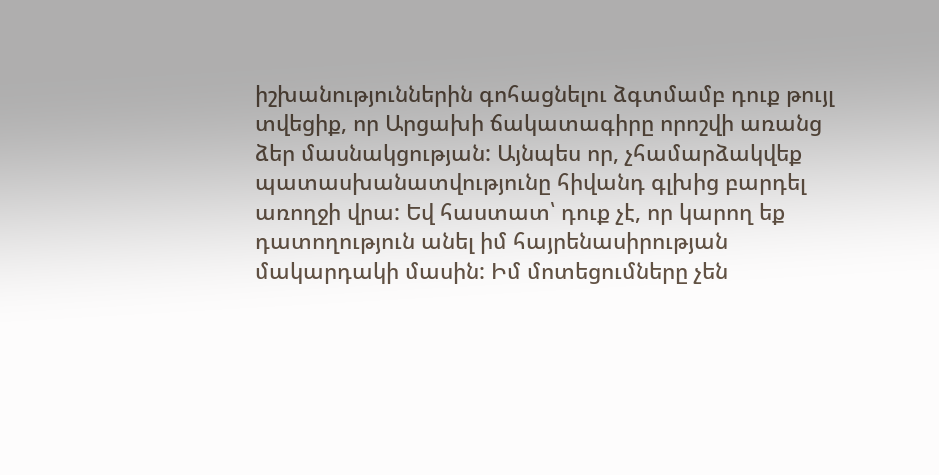իշխանություններին գոհացնելու ձգտմամբ դուք թույլ տվեցիք, որ Արցախի ճակատագիրը որոշվի առանց ձեր մասնակցության: Այնպես որ, չհամարձակվեք պատասխանատվությունը հիվանդ գլխից բարդել առողջի վրա: Եվ հաստատ՝ դուք չէ, որ կարող եք դատողություն անել իմ հայրենասիրության մակարդակի մասին: Իմ մոտեցումները չեն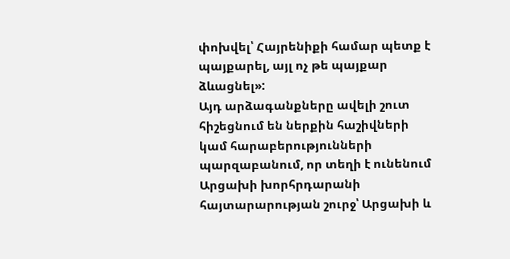փոխվել՝ Հայրենիքի համար պետք է պայքարել, այլ ոչ թե պայքար ձևացնել»:
Այդ արձագանքները ավելի շուտ հիշեցնում են ներքին հաշիվների կամ հարաբերությունների պարզաբանում, որ տեղի է ունենում Արցախի խորհրդարանի հայտարարության շուրջ՝ Արցախի և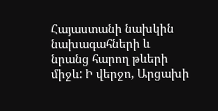Հայաստանի նախկին նախագահների և նրանց հարող թևերի միջև: Ի վերջո, Արցախի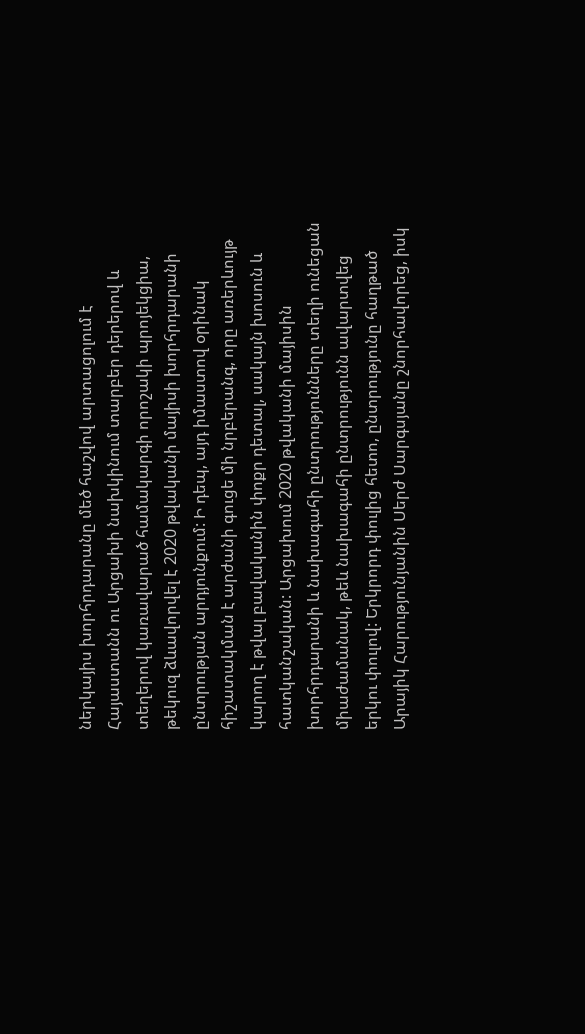ներկայիս խորհրդարանը մեծ հաշվով արտացոլում է Հայաստանն ու Արցախի նախկինում տարբեր դերերով և տեղերով կառավարած համակարգի որոշակի պրոյեկցիա, թեկուզ ձևավորվել է 2020 թվականի մայիսի խորհրդարանի ընտրության արդյունքում: Ի դեպ, այդ իմաստով օրինակ հիշատակման է արժանի գուցե մի նրբերանգ, որը առերևույթ կարող է թվալ բավականին փոքր դետալ, սակայն խոսուն և հատկանշական: Արցախում 2020 թվականի մայիսին խորհրդարանի և նախագահի ընտրությունները տեղի ունեցան միաժամանակ, թեև նախագահի ընտրությունն ավարտվեց երկու փուլով: Երկրորդ փուլից հետո, ընտրությունը հաղթած Արայիկ Հարությունյանին Սերժ Սարգսյանը շնորհավորեց, իսկ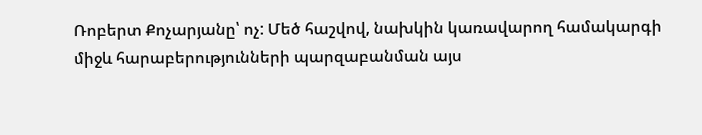Ռոբերտ Քոչարյանը՝ ոչ: Մեծ հաշվով, նախկին կառավարող համակարգի միջև հարաբերությունների պարզաբանման այս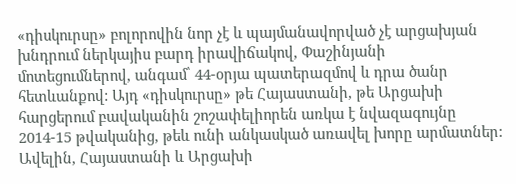«դիսկուրսը» բոլորովին նոր չէ և պայմանավորված չէ արցախյան խնդրում ներկայիս բարդ իրավիճակով, Փաշինյանի մոտեցումներով, անգամ՝ 44-օրյա պատերազմով և դրա ծանր հետևանքով: Այդ «դիսկուրսը» թե Հայաստանի, թե Արցախի հարցերում բավականին շոշափելիորեն առկա է նվազագույնը 2014-15 թվականից, թեև ունի անկասկած առավել խորը արմատներ: Ավելին, Հայաստանի և Արցախի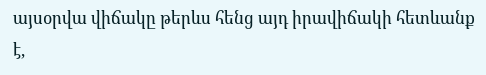այսօրվա վիճակը թերևս հենց այդ իրավիճակի հետևանք է,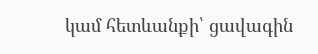կամ հետևանքի՝ ցավագին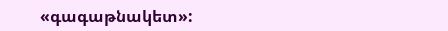«գագաթնակետ»: